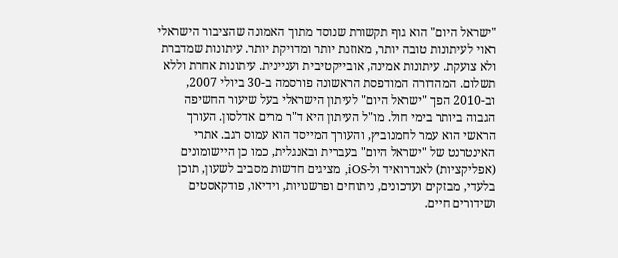"ישראל היום" הוא גוף תקשורת שנוסד מתוך האמונה שהציבור הישראלי ראוי לעיתונות טובה יותר, מאוזנת יותר ומדויקת יותר. עיתונות שמדברת ולא צועקת. עיתונות אמינה, אובייקטיבית ועניינית. עיתונות אחרת וללא תשלום. המהדורה המודפסת הראשונה פורסמה ב-30 ביולי 2007, וב-2010 הפך "ישראל היום" לעיתון הישראלי בעל שיעור החשיפה הגבוה ביותר בימי חול. מו"ל העיתון היא ד"ר מרים אדלסון. העורך הראשי הוא עמר לחמנוביץ, והעורך המייסד הוא עמוס רגב. אתרי האינטרנט של "ישראל היום" בעברית ובאנגלית, כמו כן היישומונים (אפליקציות) לאנדרואיד ול-iOS, מציגים חדשות מסביב לשעון, תוכן בלעדי, מבזקים ועדכונים, ניתוחים ופרשנויות, וידיאו, פודקאסטים ושידורים חיים.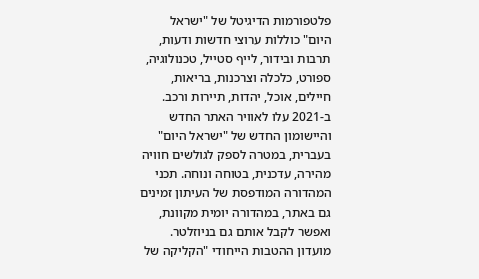פלטפורמות הדיגיטל של "ישראל היום" כוללות ערוצי חדשות ודעות, תרבות ובידור, לייף סטייל, טכנולוגיה, ספורט, כלכלה וצרכנות, בריאות, חיילים, אוכל, יהדות, תיירות ורכב. ב-2021 עלו לאוויר האתר החדש והיישומון החדש של "ישראל היום" בעברית, במטרה לספק לגולשים חוויה מהירה, עדכנית, בטוחה ונוחה. תכני המהדורה המודפסת של העיתון זמינים גם באתר, במהדורה יומית מקוונת, ואפשר לקבל אותם גם בניוזלטר. מועדון ההטבות הייחודי "הקליקה של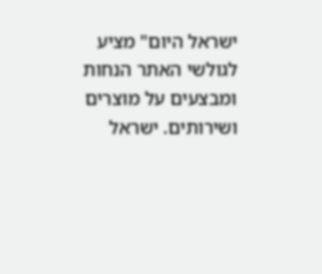ישראל היום" מציע לגולשי האתר הנחות ומבצעים על מוצרים ושירותים. ישראל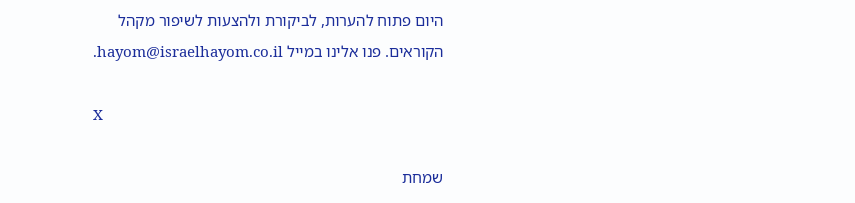היום פתוח להערות, לביקורת ולהצעות לשיפור מקהל הקוראים. פנו אלינו במייל hayom@israelhayom.co.il.

X

שמחת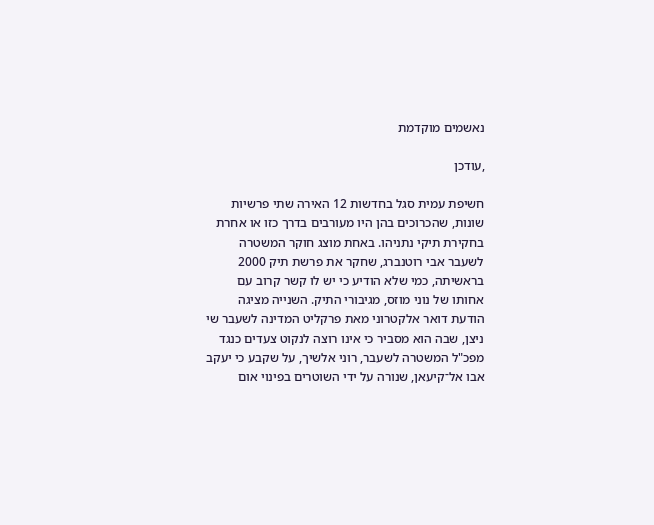נאשמים מוקדמת

,עודכן

חשיפת עמית סגל בחדשות 12 האירה שתי פרשיות שונות, שהכרוכים בהן היו מעורבים בדרך כזו או אחרת בחקירת תיקי נתניהו. באחת מוצג חוקר המשטרה לשעבר אבי רוטנברג, שחקר את פרשת תיק 2000 בראשיתה, כמי שלא הודיע כי יש לו קשר קרוב עם אחותו של נוני מוזס, מגיבורי התיק. השנייה מציגה הודעת דואר אלקטרוני מאת פרקליט המדינה לשעבר שי ניצן, שבה הוא מסביר כי אינו רוצה לנקוט צעדים כנגד מפכ"ל המשטרה לשעבר, רוני אלשיך, על שקבע כי יעקב אבו אל־קיעאן, שנורה על ידי השוטרים בפינוי אום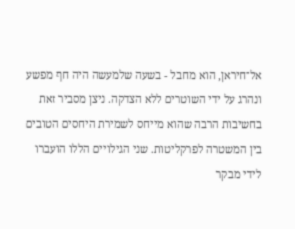אל־חיראן, הוא מחבל - בשעה שלמעשה היה חף מפשע ונהרג על ידי השוטרים ללא הצדקה. ניצן מסביר זאת בחשיבות הרבה שהוא מייחס לשמירת היחסים הטובים בין המשטרה לפרקליטות. שני הגילויים הללו הועברו לידי מבקר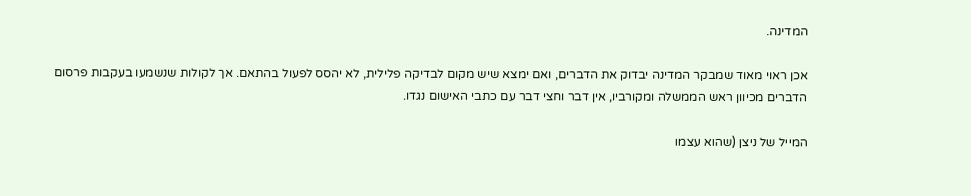המדינה.

אכן ראוי מאוד שמבקר המדינה יבדוק את הדברים, ואם ימצא שיש מקום לבדיקה פלילית, לא יהסס לפעול בהתאם. אך לקולות שנשמעו בעקבות פרסום הדברים מכיוון ראש הממשלה ומקורביו, אין דבר וחצי דבר עם כתבי האישום נגדו.

המייל של ניצן (שהוא עצמו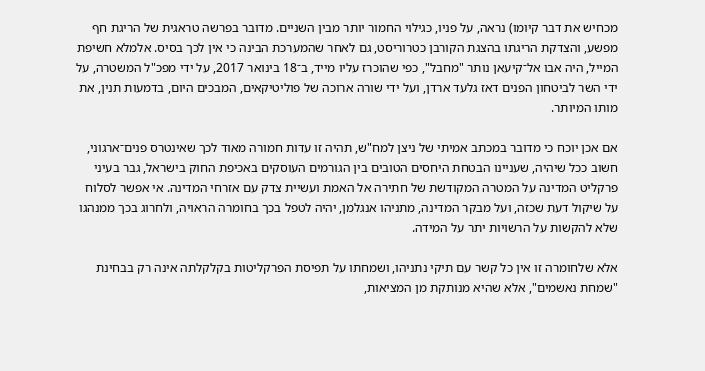מכחיש את דבר קיומו) נראה, על פניו, כגילוי החמור יותר מבין השניים. מדובר בפרשה טראגית של הריגת חף מפשע, והצדקת הריגתו בהצגת הקורבן כטרוריסט, גם לאחר שהמערכת הבינה כי אין לכך בסיס. אלמלא חשיפת המייל, היה אבו אל־קיעאן נותר "מחבל", כפי שהוכרז עליו מייד, ב־18 בינואר 2017, על ידי מפכ"ל המשטרה, על ידי השר לביטחון הפנים דאז גלעד ארדן, ועל ידי שורה ארוכה של פוליטיקאים, המבכים היום, בדמעות תנין, את מותו המיותר.

אם אכן יוכח כי מדובר במכתב אמיתי של ניצן למח"ש, תהיה זו עדות חמורה מאוד לכך שאינטרס פנים־ארגוני, חשוב ככל שיהיה, שעניינו הבטחת היחסים הטובים בין הגורמים העוסקים באכיפת החוק בישראל, גבר בעיני פרקליט המדינה על המטרה המקודשת של חתירה אל האמת ועשיית צדק עם אזרחי המדינה. אי אפשר לסלוח על שיקול דעת שכזה, ועל מבקר המדינה, מתניהו אנגלמן, יהיה לטפל בכך בחומרה הראויה, ולחרוג בכך ממנהגו שלא להקשות על הרשויות יתר על המידה.

אלא שלחומרה זו אין כל קשר עם תיקי נתניהו, ושמחתו על תפיסת הפרקליטות בקלקלתה אינה רק בבחינת "שמחת נאשמים", אלא שהיא מנותקת מן המציאות,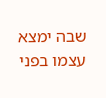שבה ימצא עצמו בפני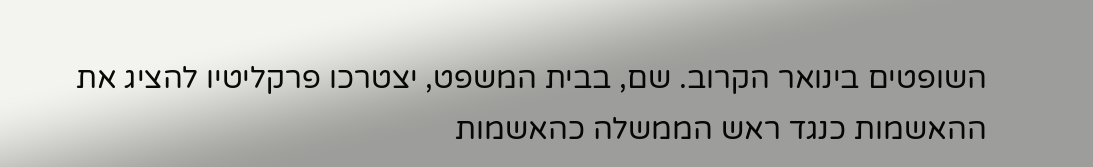השופטים בינואר הקרוב. שם, בבית המשפט, יצטרכו פרקליטיו להציג את ההאשמות כנגד ראש הממשלה כהאשמות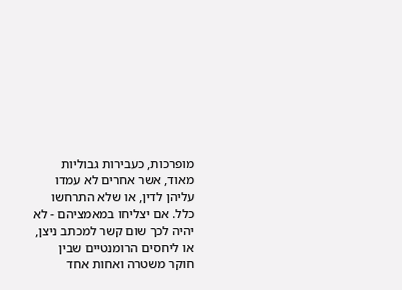מופרכות, כעבירות גבוליות מאוד, אשר אחרים לא עמדו עליהן לדין, או שלא התרחשו כלל. אם יצליחו במאמציהם - לא יהיה לכך שום קשר למכתב ניצן, או ליחסים הרומנטיים שבין חוקר משטרה ואחות אחד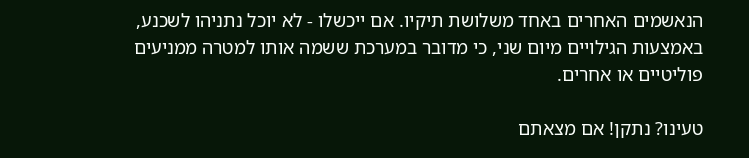הנאשמים האחרים באחד משלושת תיקיו. אם ייכשלו - לא יוכל נתניהו לשכנע, באמצעות הגילויים מיום שני, כי מדובר במערכת ששמה אותו למטרה ממניעים פוליטיים או אחרים.

טעינו? נתקן! אם מצאתם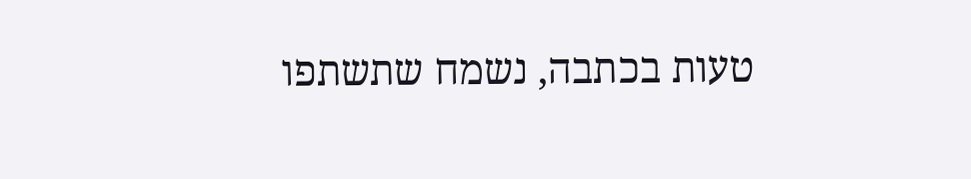טעות בכתבה, נשמח שתשתפו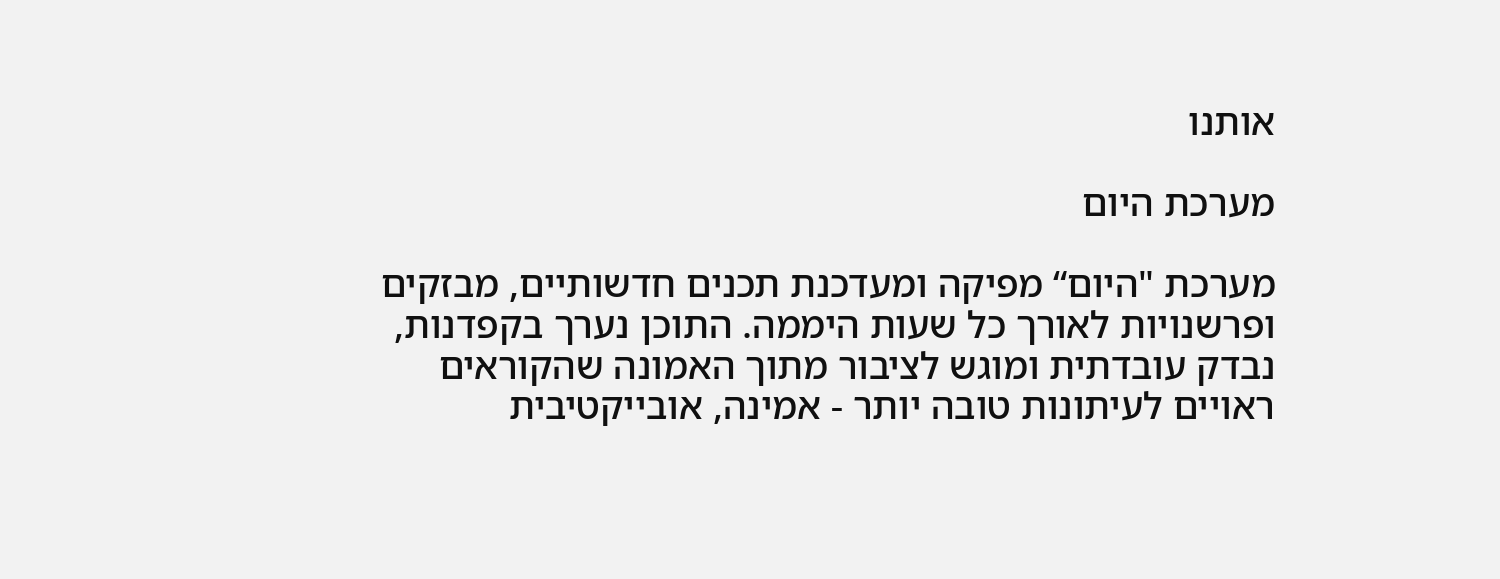אותנו

מערכת היום

מערכת "היום“ מפיקה ומעדכנת תכנים חדשותיים, מבזקים ופרשנויות לאורך כל שעות היממה. התוכן נערך בקפדנות, נבדק עובדתית ומוגש לציבור מתוך האמונה שהקוראים ראויים לעיתונות טובה יותר - אמינה, אובייקטיבית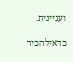ועניינית.

כדאילהכיר